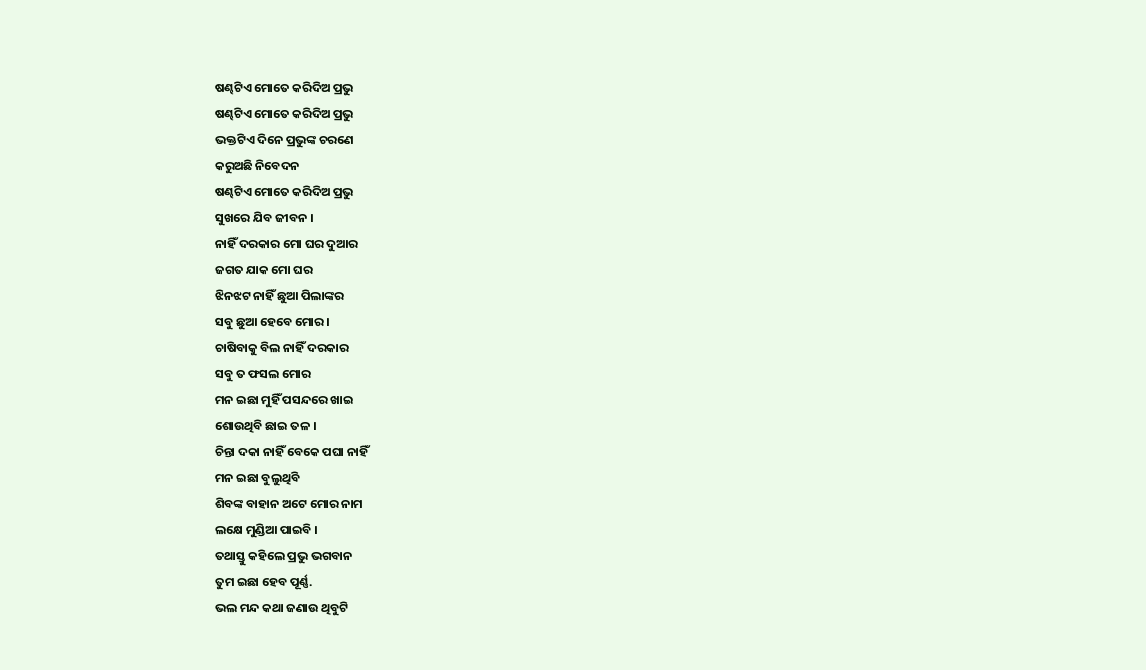ଷଣ୍ଢଟିଏ ମୋତେ କରିଦିଅ ପ୍ରଭୁ
ଷଣ୍ଢଟିଏ ମୋତେ କରିଦିଅ ପ୍ରଭୁ
ଭକ୍ତଟିଏ ଦିନେ ପ୍ରଭୁଙ୍କ ଚରଣେ
କରୁଅଛି ନିବେଦନ
ଷଣ୍ଢଟିଏ ମୋତେ କରିଦିଅ ପ୍ରଭୁ
ସୁଖରେ ଯିବ ଜୀବନ ।
ନାହିଁ ଦରକାର ମୋ ଘର ଦୁଆର
ଜଗତ ଯାକ ମୋ ଘର
ଝିନଝଟ ନାହିଁ ଛୁଆ ପିଲାଙ୍କର
ସବୁ ଛୁଆ ହେବେ ମୋର ।
ଚାଷିବାକୁ ବିଲ ନାହିଁ ଦରକାର
ସବୁ ତ ଫସଲ ମୋର
ମନ ଇଛା ମୁହିଁ ପସନ୍ଦରେ ଖାଇ
ଶୋଉଥିବି ଛାଇ ତଳ ।
ଚିନ୍ତା ଦକା ନାହିଁ ବେକେ ପଘା ନାହିଁ
ମନ ଇଛା ବୁଲୁଥିବି
ଶିବଙ୍କ ବାହାନ ଅଟେ ମୋର ନାମ
ଲକ୍ଷେ ମୁଣ୍ଡିଆ ପାଇବି ।
ତଥାସ୍ତୁ କହିଲେ ପ୍ରଭୁ ଭଗବାନ
ତୁମ ଇଛା ହେବ ପୂର୍ଣ୍ଣ.
ଭଲ ମନ୍ଦ କଥା ଜଣାଉ ଥିବୁଟି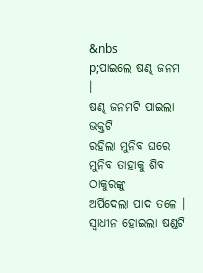&nbs
p;ପାଇଲେ ଷଣ୍ଢ ଜନମ ।
ଷଣ୍ଢ ଜନମଟି ପାଇଲା ଭକ୍ତଟି
ରହିଲା ମୁନିବ ଘରେ
ମୁନିବ ତାହାକୁ ଶିବ ଠାକୁରଙ୍କୁ
ଅର୍ପିଦେଲା ପାଦ ତଳେ ।
ସ୍ୱାଧୀନ ହୋଇଲା ଷଣ୍ଡଟି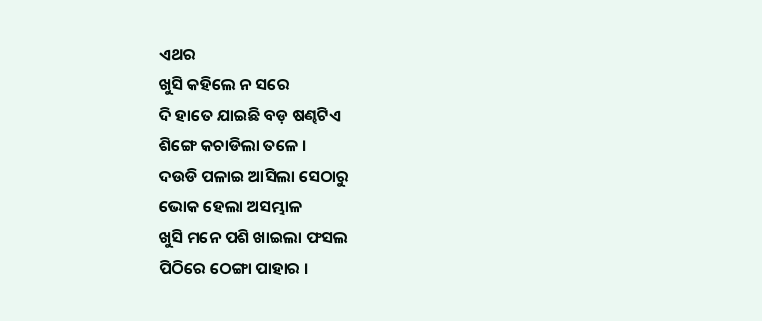ଏଥର
ଖୁସି କହିଲେ ନ ସରେ
ଦି ହାତେ ଯାଇଛି ବଡ଼ ଷଣ୍ଢଟିଏ
ଶିଙ୍ଗେ କଚାଡିଲା ତଳେ ।
ଦଉଡି ପଳାଇ ଆସିଲା ସେଠାରୁ
ଭୋକ ହେଲା ଅସମ୍ଭାଳ
ଖୁସି ମନେ ପଶି ଖାଇଲା ଫସଲ
ପିଠିରେ ଠେଙ୍ଗା ପାହାର ।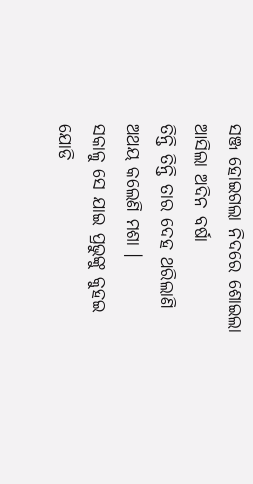ସଞ୍ଜ ହୋଇଗଲା ନିଦରେ ଶୋଇଲା
ଆସିଲା ଅଦିନ ବର୍ଷା
ତିନ୍ତି ତିନ୍ତି ତାର ଦେହ ଥରିଲାଣି
ଅଥୟ କଲେଣି ମଶା ।
ସକାଳୁ ସେ ଯାଇ ପ୍ରଭୁଙ୍କୁ କୁହଇ
ଯୋଡି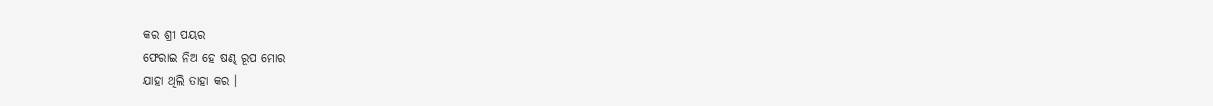କର ଶ୍ରୀ ପୟର
ଫେରାଇ ନିଅ ହେ ଷଣ୍ଢ ରୂପ ମୋର
ଯାହା ଥିଲି ତାହା କର ।